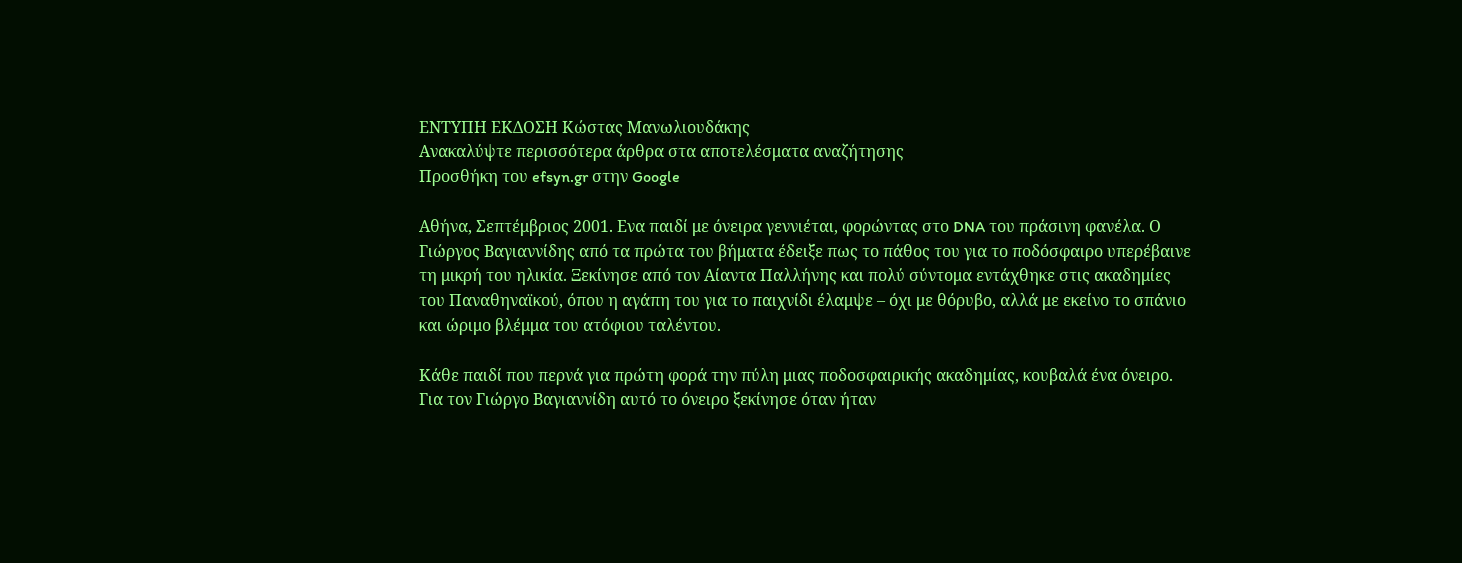ΕΝΤΥΠΗ ΕΚΔΟΣΗ Κώστας Μανωλιουδάκης
Ανακαλύψτε περισσότερα άρθρα στα αποτελέσματα αναζήτησης
Προσθήκη του efsyn.gr στην Google

Αθήνα, Σεπτέμβριος 2001. Ενα παιδί με όνειρα γεννιέται, φορώντας στο DNA του πράσινη φανέλα. Ο Γιώργος Βαγιαννίδης από τα πρώτα του βήματα έδειξε πως το πάθος του για το ποδόσφαιρο υπερέβαινε τη μικρή του ηλικία. Ξεκίνησε από τον Αίαντα Παλλήνης και πολύ σύντομα εντάχθηκε στις ακαδημίες του Παναθηναϊκού, όπου η αγάπη του για το παιχνίδι έλαμψε – όχι με θόρυβο, αλλά με εκείνο το σπάνιο και ώριμο βλέμμα του ατόφιου ταλέντου.

Κάθε παιδί που περνά για πρώτη φορά την πύλη μιας ποδοσφαιρικής ακαδημίας, κουβαλά ένα όνειρο. Για τον Γιώργο Βαγιαννίδη αυτό το όνειρο ξεκίνησε όταν ήταν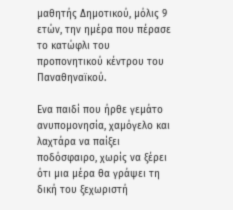μαθητής Δημοτικού, μόλις 9 ετών, την ημέρα που πέρασε το κατώφλι του προπονητικού κέντρου του Παναθηναϊκού.

Ενα παιδί που ήρθε γεμάτο ανυπομονησία, χαμόγελο και λαχτάρα να παίξει ποδόσφαιρο, χωρίς να ξέρει ότι μια μέρα θα γράψει τη δική του ξεχωριστή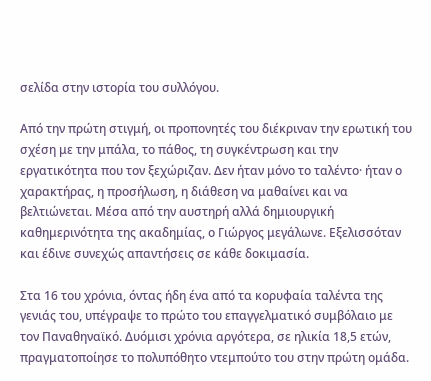σελίδα στην ιστορία του συλλόγου.

Από την πρώτη στιγμή, οι προπονητές του διέκριναν την ερωτική του σχέση με την μπάλα, το πάθος, τη συγκέντρωση και την εργατικότητα που τον ξεχώριζαν. Δεν ήταν μόνο το ταλέντο· ήταν ο χαρακτήρας, η προσήλωση, η διάθεση να μαθαίνει και να βελτιώνεται. Μέσα από την αυστηρή αλλά δημιουργική καθημερινότητα της ακαδημίας, ο Γιώργος μεγάλωνε. Εξελισσόταν και έδινε συνεχώς απαντήσεις σε κάθε δοκιμασία.

Στα 16 του χρόνια, όντας ήδη ένα από τα κορυφαία ταλέντα της γενιάς του, υπέγραψε το πρώτο του επαγγελματικό συμβόλαιο με τον Παναθηναϊκό. Δυόμισι χρόνια αργότερα, σε ηλικία 18,5 ετών, πραγματοποίησε το πολυπόθητο ντεμπούτο του στην πρώτη ομάδα.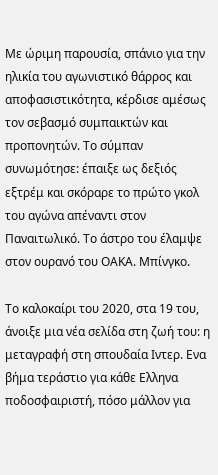Με ώριμη παρουσία, σπάνιο για την ηλικία του αγωνιστικό θάρρος και αποφασιστικότητα, κέρδισε αμέσως τον σεβασμό συμπαικτών και προπονητών. Το σύμπαν συνωμότησε: έπαιξε ως δεξιός εξτρέμ και σκόραρε το πρώτο γκολ του αγώνα απέναντι στον Παναιτωλικό. Το άστρο του έλαμψε στον ουρανό του ΟΑΚΑ. Μπίνγκο.

Το καλοκαίρι του 2020, στα 19 του, άνοιξε μια νέα σελίδα στη ζωή του: η μεταγραφή στη σπουδαία Ιντερ. Ενα βήμα τεράστιο για κάθε Ελληνα ποδοσφαιριστή, πόσο μάλλον για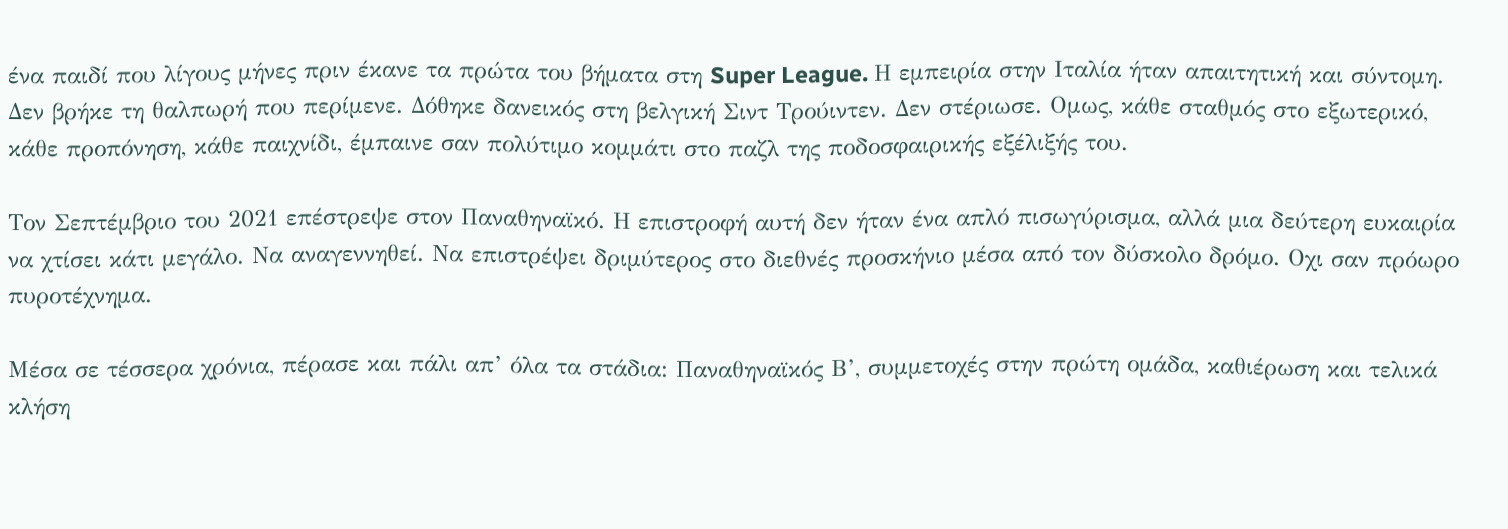ένα παιδί που λίγους μήνες πριν έκανε τα πρώτα του βήματα στη Super League. Η εμπειρία στην Ιταλία ήταν απαιτητική και σύντομη. Δεν βρήκε τη θαλπωρή που περίμενε. Δόθηκε δανεικός στη βελγική Σιντ Τρούιντεν. Δεν στέριωσε. Ομως, κάθε σταθμός στο εξωτερικό, κάθε προπόνηση, κάθε παιχνίδι, έμπαινε σαν πολύτιμο κομμάτι στο παζλ της ποδοσφαιρικής εξέλιξής του.

Τον Σεπτέμβριο του 2021 επέστρεψε στον Παναθηναϊκό. Η επιστροφή αυτή δεν ήταν ένα απλό πισωγύρισμα, αλλά μια δεύτερη ευκαιρία να χτίσει κάτι μεγάλο. Να αναγεννηθεί. Να επιστρέψει δριμύτερος στο διεθνές προσκήνιο μέσα από τον δύσκολο δρόμο. Οχι σαν πρόωρο πυροτέχνημα.

Μέσα σε τέσσερα χρόνια, πέρασε και πάλι απ’ όλα τα στάδια: Παναθηναϊκός Β’, συμμετοχές στην πρώτη ομάδα, καθιέρωση και τελικά κλήση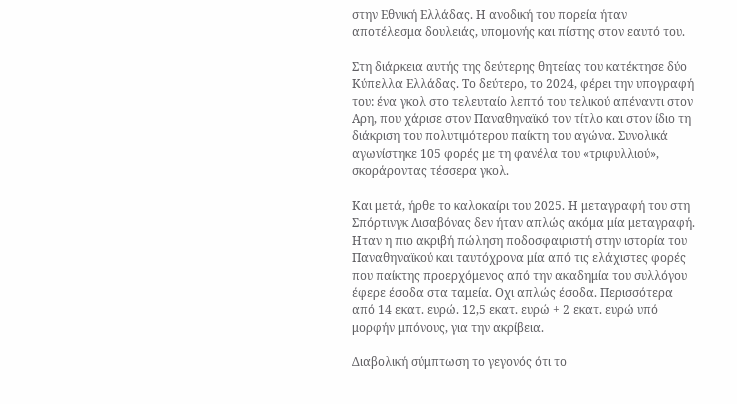στην Εθνική Ελλάδας. Η ανοδική του πορεία ήταν αποτέλεσμα δουλειάς, υπομονής και πίστης στον εαυτό του.

Στη διάρκεια αυτής της δεύτερης θητείας του κατέκτησε δύο Κύπελλα Ελλάδας. Το δεύτερο, το 2024, φέρει την υπογραφή του: ένα γκολ στο τελευταίο λεπτό του τελικού απέναντι στον Αρη, που χάρισε στον Παναθηναϊκό τον τίτλο και στον ίδιο τη διάκριση του πολυτιμότερου παίκτη του αγώνα. Συνολικά αγωνίστηκε 105 φορές με τη φανέλα του «τριφυλλιού», σκοράροντας τέσσερα γκολ.

Και μετά, ήρθε το καλοκαίρι του 2025. Η μεταγραφή του στη Σπόρτινγκ Λισαβόνας δεν ήταν απλώς ακόμα μία μεταγραφή. Ηταν η πιο ακριβή πώληση ποδοσφαιριστή στην ιστορία του Παναθηναϊκού και ταυτόχρονα μία από τις ελάχιστες φορές που παίκτης προερχόμενος από την ακαδημία του συλλόγου έφερε έσοδα στα ταμεία. Οχι απλώς έσοδα. Περισσότερα από 14 εκατ. ευρώ. 12,5 εκατ. ευρώ + 2 εκατ. ευρώ υπό μορφήν μπόνους, για την ακρίβεια.

Διαβολική σύμπτωση το γεγονός ότι το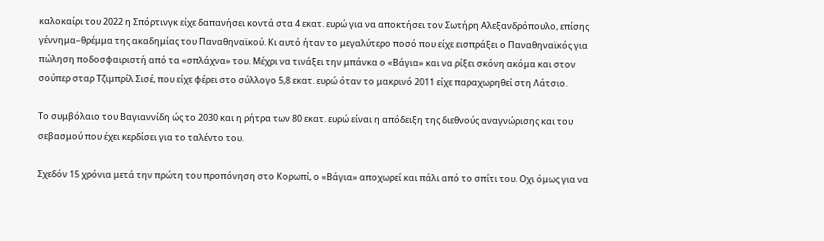καλοκαίρι του 2022 η Σπόρτινγκ είχε δαπανήσει κοντά στα 4 εκατ. ευρώ για να αποκτήσει τον Σωτήρη Αλεξανδρόπουλο, επίσης γέννημα–θρέμμα της ακαδημίας του Παναθηναϊκού. Κι αυτό ήταν το μεγαλύτερο ποσό που είχε εισπράξει ο Παναθηναϊκός για πώληση ποδοσφαιριστή από τα «σπλάχνα» του. Μέχρι να τινάξει την μπάνκα ο «Βάγια» και να ρίξει σκόνη ακόμα και στον σούπερ σταρ Τζιμπρίλ Σισέ, που είχε φέρει στο σύλλογο 5,8 εκατ. ευρώ όταν το μακρινό 2011 είχε παραχωρηθεί στη Λάτσιο.

Το συμβόλαιο του Βαγιαννίδη ώς το 2030 και η ρήτρα των 80 εκατ. ευρώ είναι η απόδειξη της διεθνούς αναγνώρισης και του σεβασμού που έχει κερδίσει για το ταλέντο του.

Σχεδόν 15 χρόνια μετά την πρώτη του προπόνηση στο Κορωπί, ο «Βάγια» αποχωρεί και πάλι από το σπίτι του. Οχι όμως για να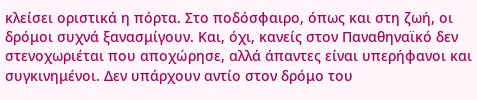κλείσει οριστικά η πόρτα. Στο ποδόσφαιρο, όπως και στη ζωή, οι δρόμοι συχνά ξανασμίγουν. Και, όχι, κανείς στον Παναθηναϊκό δεν στενοχωριέται που αποχώρησε, αλλά άπαντες είναι υπερήφανοι και συγκινημένοι. Δεν υπάρχουν αντίο στον δρόμο του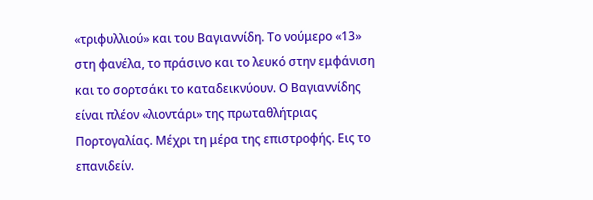«τριφυλλιού» και του Βαγιαννίδη. Το νούμερο «13» στη φανέλα, το πράσινο και το λευκό στην εμφάνιση και το σορτσάκι το καταδεικνύουν. Ο Βαγιαννίδης είναι πλέον «λιοντάρι» της πρωταθλήτριας Πορτογαλίας. Μέχρι τη μέρα της επιστροφής. Εις το επανιδείν.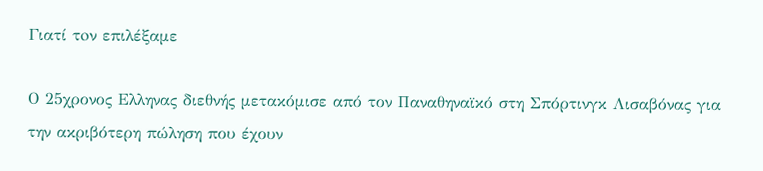Γιατί τoν επιλέξαμε

Ο 25χρονος Ελληνας διεθνής μετακόμισε από τον Παναθηναϊκό στη Σπόρτινγκ Λισαβόνας για την ακριβότερη πώληση που έχουν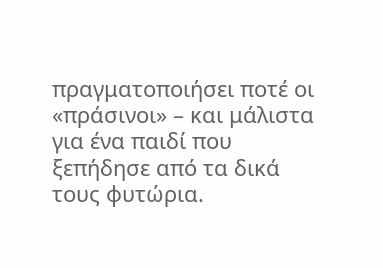πραγματοποιήσει ποτέ οι «πράσινοι» – και μάλιστα για ένα παιδί που ξεπήδησε από τα δικά τους φυτώρια.